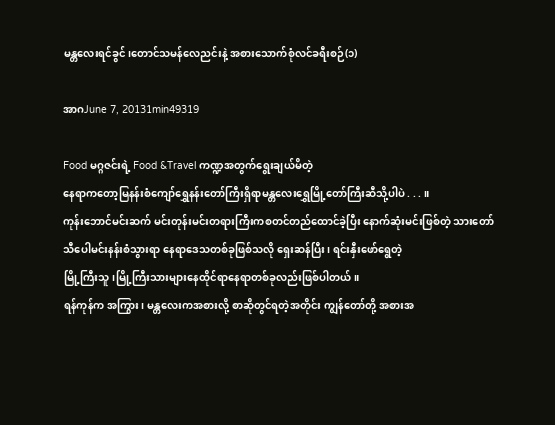မန္တလေးရင်ခွင်၊တောင်သမန်လေညင်းနဲ့ အစားသောက်စုံလင်ခရီးစဉ်(၁)

အာဂJune 7, 20131min49319

Food မဂ္ဂဇင်းရဲ့ Food &Travel ကဏ္ဍအတွက်ရွေးချယ်မိတဲ့
နေရာကတော့မြနန်းစံကျော်ရွှေနန်းတော်ကြီးရှိရာမန္တလေးရွှေမြို့တော်ကြီးဆီသို့ပါပဲ . . . ။
ကုန်းဘောင်မင်းဆက် မင်းတုန်းမင်းတရားကြီးကစတင်တည်ထောင်ခဲ့ပြီး နောက်ဆုံးမင်းဖြစ်တဲ့ သားတော်
သီပေါမင်းနန်းစံသွားရာ နေရာဒေသတစ်ခုဖြစ်သလို ရှေးဆန်ပြီး၊ ရင်းနှီးဖော်ရွေတဲ့
မြို့ကြီးသူ၊မြို့ကြီးသားများနေထိုင်ရာနေရာတစ်ခုလည်းဖြစ်ပါတယ်။
ရန်ကုန်က အကြွား၊ မန္တလေးကအစားလို့ စာဆိုတွင်ရတဲ့အတိုင်း ကျွန်တော်တို့ အစားအ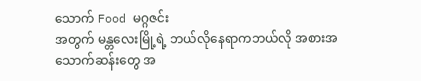သောက် Food မဂ္ဂဇင်း
အတွက် မန္တလေးမြို့ရဲ့ ဘယ်လိုနေရာကဘယ်လို အစားအသောက်ဆန်းတွေ အ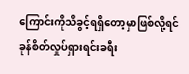ကြောင်းကိုသိခွင့်ရရှိတော့မှာဖြစ်လို့ရင်ခုန်စိတ်လှုပ်ရှားရင်းခရီး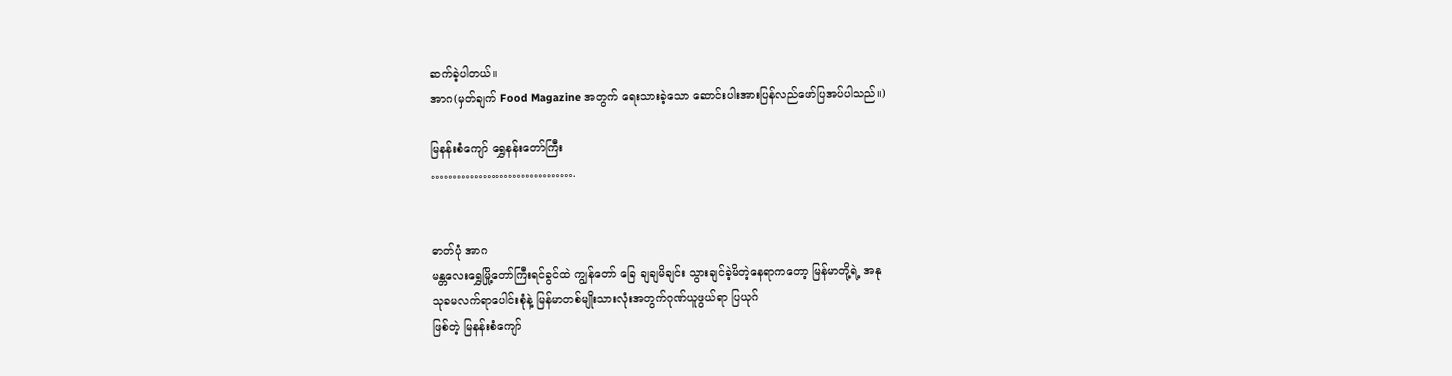ဆက်ခဲ့ပါတယ်။
အာဂ(မှတ်ချက် Food Magazine အတွက် ရေးသားခဲ့သော ဆောင်းပါးအားပြန်လည်ဖော်ပြအပ်ပါသည်။)

မြနန်းစံကျော် ရွှေနန်းတော်ကြီး
…………………………….


ဓာတ်ပုံ အာဂ
မန္တလေးရွှေမြို့တော်ကြီးရင်ခွင်ထဲ ကျွန်တော် ခြေ ချချမိချင်း သွားချင်ခဲ့မိတဲ့နေရာကတော့ မြန်မာတို့ရဲ့ အနု
သုခမလက်ရာပေါင်းစုံနဲ့ မြန်မာတစ်မျိုးသားလုံးအတွက်ဂုဏ်ယူဖွယ်ရာ ပြယုဂ်
ဖြစ်တဲ့ မြနန်းစံကျော်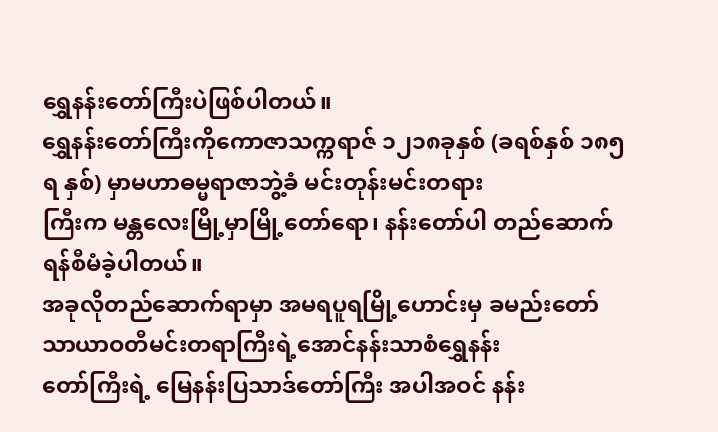ရွှေနန်းတော်ကြီးပဲဖြစ်ပါတယ်။
ရွှေနန်းတော်ကြီးကိုကောဇာသက္ကရာဇ် ၁၂၁၈ခုနှစ် (ခရစ်နှစ် ၁၈၅ရ နှစ်) မှာမဟာဓမ္မရာဇာဘွဲ့ခံ မင်းတုန်းမင်းတရား
ကြီးက မန္တလေးမြို့မှာမြို့တော်ရော၊ နန်းတော်ပါ တည်ဆောက်ရန်စီမံခဲ့ပါတယ်။
အခုလိုတည်ဆောက်ရာမှာ အမရပူရမြို့ဟောင်းမှ ခမည်းတော် သာယာဝတီမင်းတရာကြီးရဲ့အောင်နန်းသာစံရွှေနန်း
တော်ကြီးရဲ့ မြေနန်းပြသာဒ်တော်ကြီး အပါအဝင် နန်း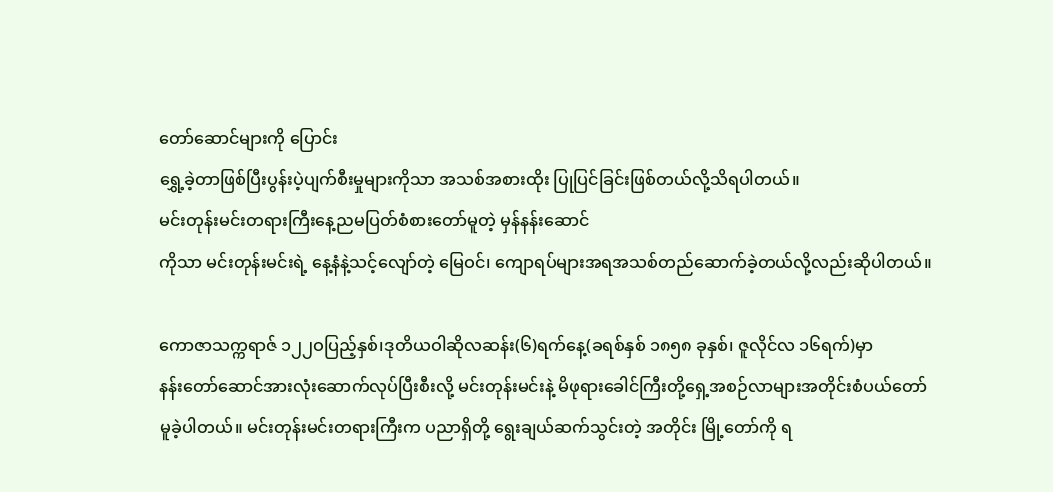တော်ဆောင်များကို ပြောင်း
ရွှေ့ခဲ့တာဖြစ်ပြီးပွန်းပဲ့ပျက်စီးမှုများကိုသာ အသစ်အစားထိုး ပြုပြင်ခြင်းဖြစ်တယ်လို့သိရပါတယ်။
မင်းတုန်းမင်းတရားကြီးနေ့ညမပြတ်စံစားတော်မူတဲ့ မှန်နန်းဆောင်
ကိုသာ မင်းတုန်းမင်းရဲ့ နေ့နံနဲ့သင့်လျော်တဲ့ မြေဝင်၊ ကျောရပ်များအရအသစ်တည်ဆောက်ခဲ့တယ်လို့လည်းဆိုပါတယ်။

ကောဇာသက္ကရာဇ် ၁၂၂ဝပြည့်နှစ်၊ဒုတိယဝါဆိုလဆန်း(၆)ရက်နေ့(ခရစ်နှစ် ၁၈၅၈ ခုနှစ်၊ ဇူလိုင်လ ၁၆ရက်)မှာ
နန်းတော်ဆောင်အားလုံးဆောက်လုပ်ပြီးစီးလို့ မင်းတုန်းမင်းနဲ့ မိဖုရားခေါင်ကြီးတို့ရှေ့အစဉ်လာများအတိုင်းစံပယ်တော်
မူခဲ့ပါတယ်။ မင်းတုန်းမင်းတရားကြီးက ပညာရှိတို့ ရွေးချယ်ဆက်သွင်းတဲ့ အတိုင်း မြို့တော်ကို ရ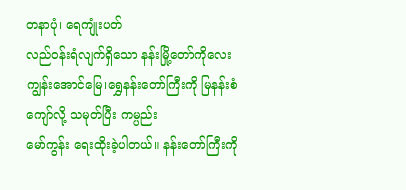တနာပုံ၊ ရေကျုံးပတ်
လည်ဝန်းရံလျက်ရှိသော နန်းမြို့တော်ကိုလေးကျွန်းအောင်မြေ၊ရွှေနန်းတော်ကြီးကို မြနန်းစံကျော်လို့ သမုတ်ပြီး ကမ္ပည်း
မော်ကွန်း ရေးထိုးခဲ့ပါတယ်။ နန်းတော်ကြီးကို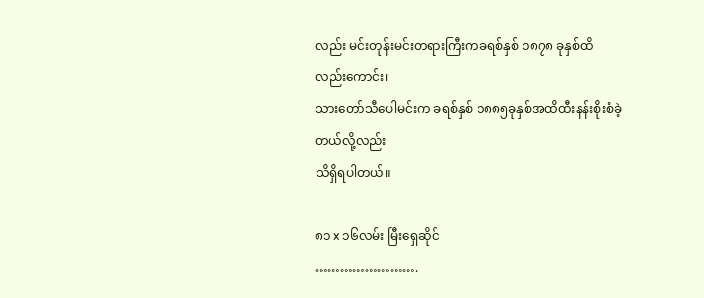လည်း မင်းတုန်းမင်းတရားကြီးကခရစ်နှစ် ၁၈၇၈ ခုနှစ်ထိ လည်းကောင်း၊
သားတော်သီပေါမင်းက ခရစ်နှစ် ၁၈၈၅ခုနှစ်အထိထီးနန်းစိုးစံခဲ့တယ်လို့လည်း
သိရှိရပါတယ်။

၈၁ x ၁၆လမ်း မြီးရှေဆိုင်
…………………….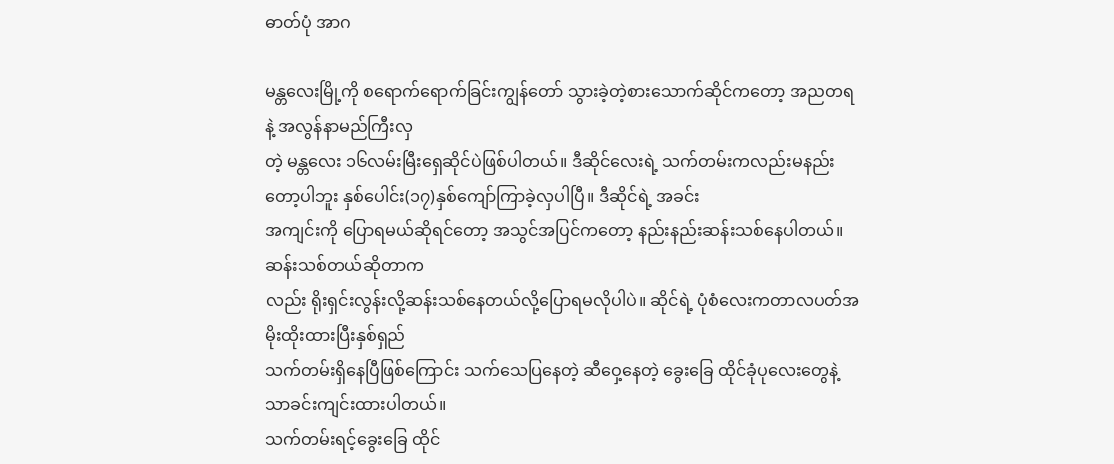ဓာတ်ပုံ အာဂ

မန္တလေးမြို့ကို စရောက်ရောက်ခြင်းကျွန်တော် သွားခဲ့တဲ့စားသောက်ဆိုင်ကတော့ အညတရနဲ့ အလွန်နာမည်ကြီးလှ
တဲ့ မန္တလေး ၁၆လမ်းမြီးရှေဆိုင်ပဲဖြစ်ပါတယ်။ ဒီဆိုင်လေးရဲ့ သက်တမ်းကလည်းမနည်းတော့ပါဘူး နှစ်ပေါင်း(၁၇)နှစ်ကျော်ကြာခဲ့လှပါပြီ။ ဒီဆိုင်ရဲ့ အခင်း
အကျင်းကို ပြောရမယ်ဆိုရင်တော့ အသွင်အပြင်ကတော့ နည်းနည်းဆန်းသစ်နေပါတယ်။ ဆန်းသစ်တယ်ဆိုတာက
လည်း ရိုးရှင်းလွန်းလို့ဆန်းသစ်နေတယ်လို့ပြောရမလိုပါပဲ။ ဆိုင်ရဲ့ ပုံစံလေးကတာလပတ်အမိုးထိုးထားပြီးနှစ်ရှည်
သက်တမ်းရှိနေပြီဖြစ်ကြောင်း သက်သေပြနေတဲ့ ဆီဝှေ့နေတဲ့ ခွေးခြေ ထိုင်ခုံပုလေးတွေနဲ့သာခင်းကျင်းထားပါတယ်။
သက်တမ်းရင့်ခွေးခြေ ထိုင်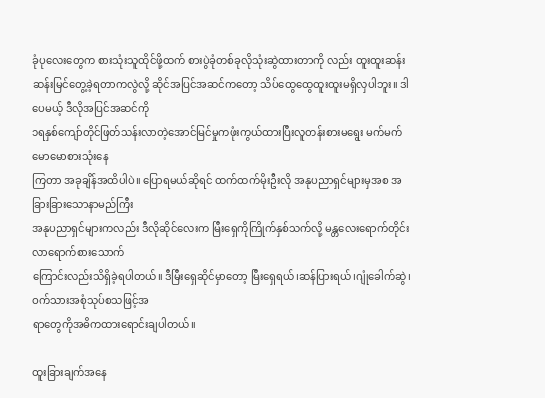ခုံပုလေးတွေက စားသုံးသူထိုင်ဖို့ထက် စားပွဲခုံတစ်ခုလိုသုံးဆွဲထားတာကို လည်း ထူးထူးဆန်း
ဆန်းမြင်တွေ့ခဲ့ရတာကလွဲလို့ ဆိုင်အပြင်အဆင်ကတော့ သိပ်ထွေထွေထူးထူးမရှိလှပါဘူး။ ဒါပေမယ့် ဒီလိုအပြင်အဆင်ကို
၁ရနှစ်ကျော်တိုင်ဖြတ်သန်းလာတဲ့အောင်မြင်မှုကဖုံးကွယ်ထားပြီးလူတန်းစားမရွေး မက်မက်မောမောစားသုံးနေ
ကြတာ အခုချိန်အထိပါပဲ။ ပြောရမယ်ဆိုရင် ထက်ထက်မိုးဦးလို အနုပညာရှင်များမှအစ အခြားခြားသောနာမည်ကြီး
အနုပညာရှင်များကလည်း ဒီလိုဆိုင်လေးက မြီးရှေကိုကြိုက်နှစ်သက်လို့ မန္တလေးရောက်တိုင်းလာရောက်စားသောက်
ကြောင်းလည်းသိရှိခဲ့ရပါတယ်။ ဒီမြီးရှေဆိုင်မှာတော့ မြီးရှေရယ်၊ဆန်ပြားရယ်၊ဂျုံခေါက်ဆွဲ၊ဝက်သားအစုံသုပ်စသဖြင့်အ
ရာတွေကိုအဓိကထားရောင်းချပါတယ်။

ထူးခြားချက်အနေ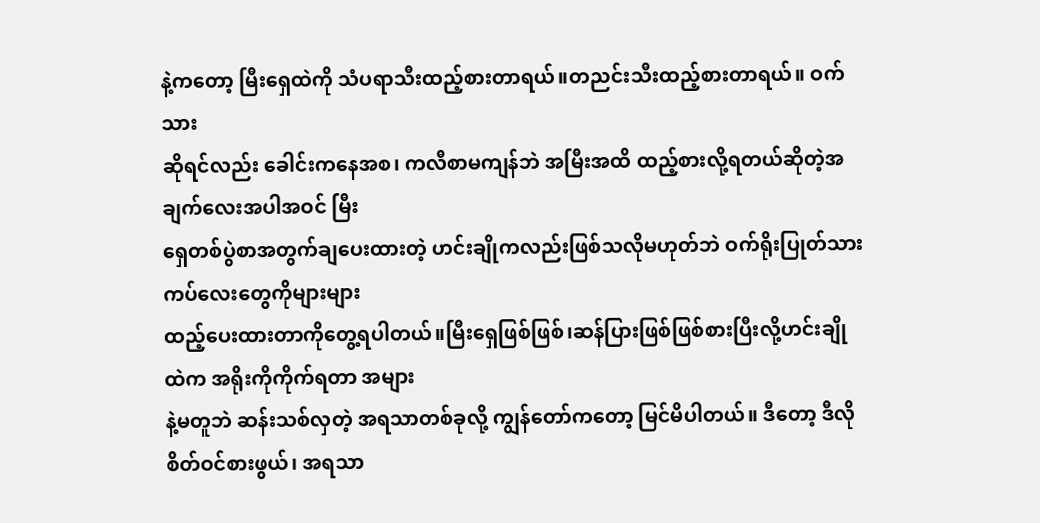နဲ့ကတော့ မြီးရှေထဲကို သံပရာသီးထည့်စားတာရယ်။တညင်းသီးထည့်စားတာရယ်။ ဝက်သား
ဆိုရင်လည်း ခေါင်းကနေအစ၊ ကလီစာမကျန်ဘဲ အမြီးအထိ ထည့်စားလို့ရတယ်ဆိုတဲ့အချက်လေးအပါအဝင် မြီး
ရှေတစ်ပွဲစာအတွက်ချပေးထားတဲ့ ဟင်းချိုကလည်းဖြစ်သလိုမဟုတ်ဘဲ ဝက်ရိုးပြုတ်သားကပ်လေးတွေကိုများများ
ထည့်ပေးထားတာကိုတွေ့ရပါတယ်။မြီးရှေဖြစ်ဖြစ်၊ဆန်ပြားဖြစ်ဖြစ်စားပြီးလို့ဟင်းချိုထဲက အရိုးကိုကိုက်ရတာ အများ
နဲ့မတူဘဲ ဆန်းသစ်လှတဲ့ အရသာတစ်ခုလို့ ကျွန်တော်ကတော့ မြင်မိပါတယ်။ ဒီတော့ ဒီလို စိတ်ဝင်စားဖွယ်၊ အရသာ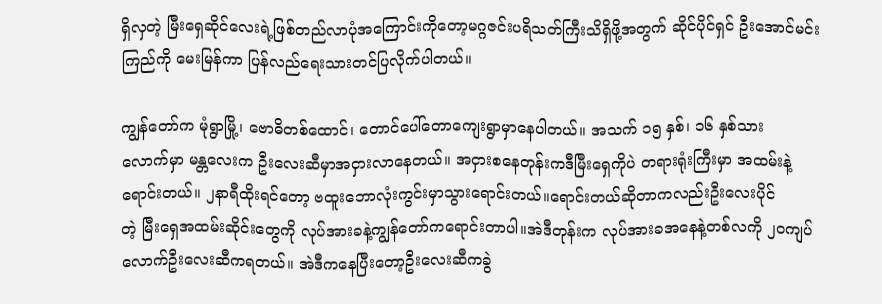ရှိလှတဲ့ မြီးရှေဆိုင်လေးရဲ့ဖြစ်တည်လာပုံအကြောင်းကိုတော့မဂ္ဂဇင်းပရိသတ်ကြီးသိရှိဖို့အတွက် ဆိုင်ပိုင်ရှင် ဦးအောင်မင်း
ကြည်ကို မေးမြန်ကာ ပြန်လည်ရေးသားတင်ပြလိုက်ပါတယ်။

ကျွန်တော်က မုံရွာမြို့၊ ဗောဓိတစ်ထောင်၊ တောင်ပေါ်တောကျေးရွာမှာနေပါတယ်။ အသက် ၁၅ နှစ်၊ ၁၆ နှစ်သား
လောက်မှာ မန္တလေးက ဦးလေးဆီမှာအငှားလာနေတယ်။ အငှားစနေတုန်းကဒီမြီးရှေကိုပဲ တရားရုံးကြီးမှာ အထမ်းနဲ့
ရောင်းတယ်။ ၂နာရီထိုးရင်တော့ ဗထူးဘောလုံးကွင်းမှာသွားရောင်းတယ်။ရောင်းတယ်ဆိုတာကလည်းဦးလေးပိုင်
တဲ့ မြီးရှေအထမ်းဆိုင်းတွေကို လုပ်အားခနဲ့ကျွန်တော်ကရောင်းတာပါ။အဲဒီတုန်းက လုပ်အားခအနေနဲ့တစ်လကို ၂ဝကျပ်
လောက်ဦးလေးဆီကရတယ်။ အဲဒီကနေပြီးတော့ဦးလေးဆီကခွဲ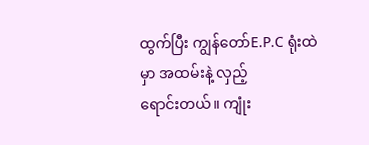ထွက်ပြီး ကျွန်တော်E.P.C ရုံးထဲမှာ အထမ်းနဲ့ လှည့်
ရောင်းတယ်။ ကျုံး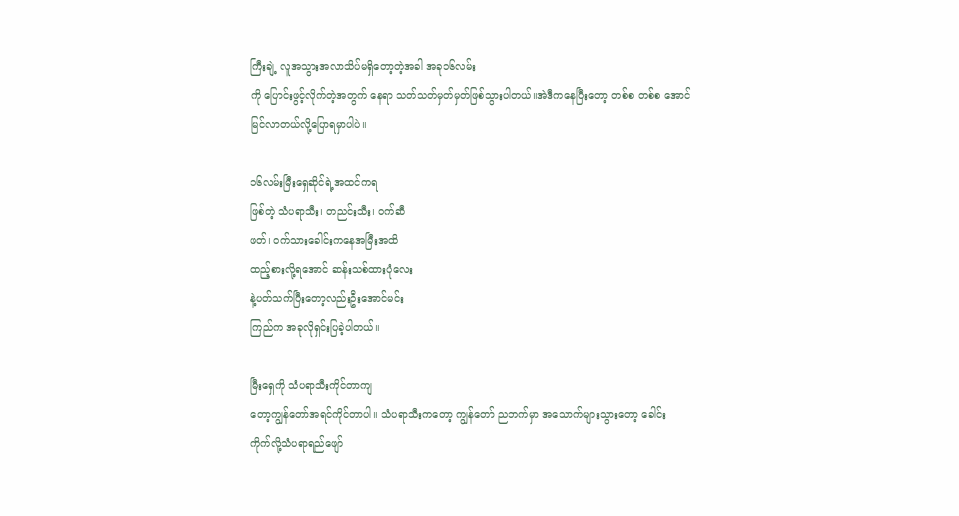ကြီးချဲ့ လူအသွားအလာသိပ်မရှိတော့တဲ့အခါ အခု၁၆လမ်း
ကို ပြောင်းဖွင့်လိုက်တဲ့အတွက် နေရာ သတ်သတ်မှတ်မှတ်ဖြစ်သွားပါတယ်။အဲဒီကနေပြီးတော့ တစ်စ တစ်စ အောင်
မြင်လာတယ်လို့ပြောရမှာပါပဲ။

၁၆လမ်းမြီးရှေဆိုင်ရဲ့အထင်ကရ
ဖြစ်တဲ့ သံပရာသီး၊ တညင်းသီး၊ ဝက်ဆီ
ဖတ်၊ ဝက်သားခေါင်းကနေအမြီးအထိ
ထည့်စားလို့ရအောင် ဆန်းသစ်ထားပုံလေး
နဲ့ပတ်သက်ပြီးတော့လည်းဦးအောင်မင်း
ကြည်က အခုလိုရှင်းပြခဲ့ပါတယ်။

မြီးရှေကို သံပရာသီးကိုင်တာကျ
တော့ကျွန်တော်အရင်ကိုင်တာပါ။ သံပရာသီးကတော့ ကျွန်တော် ညဘက်မှာ အသောက်များသွားတော့ ခေါင်း
ကိုက်လို့သံပရာရည်ဖျော်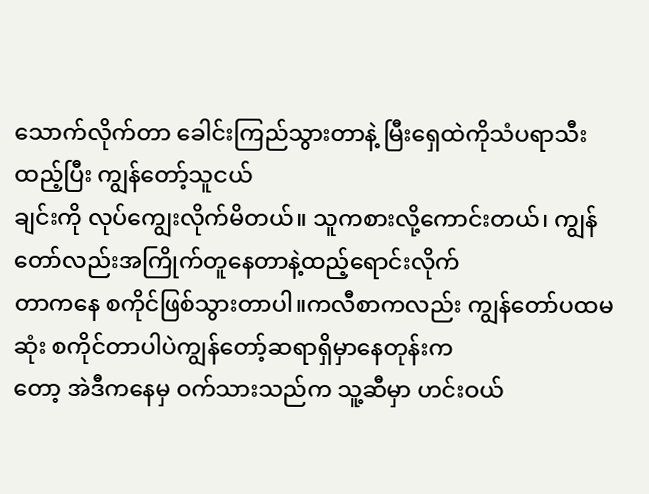သောက်လိုက်တာ ခေါင်းကြည်သွားတာနဲ့ မြီးရှေထဲကိုသံပရာသီးထည့်ပြီး ကျွန်တော့်သူငယ်
ချင်းကို လုပ်ကျွေးလိုက်မိတယ်။ သူကစားလို့ကောင်းတယ်၊ ကျွန်တော်လည်းအကြိုက်တူနေတာနဲ့ထည့်ရောင်းလိုက်
တာကနေ စကိုင်ဖြစ်သွားတာပါ။ကလီစာကလည်း ကျွန်တော်ပထမဆုံး စကိုင်တာပါပဲကျွန်တော့်ဆရာရှိမှာနေတုန်းက
တော့ အဲဒီကနေမှ ဝက်သားသည်က သူ့ဆီမှာ ဟင်းဝယ်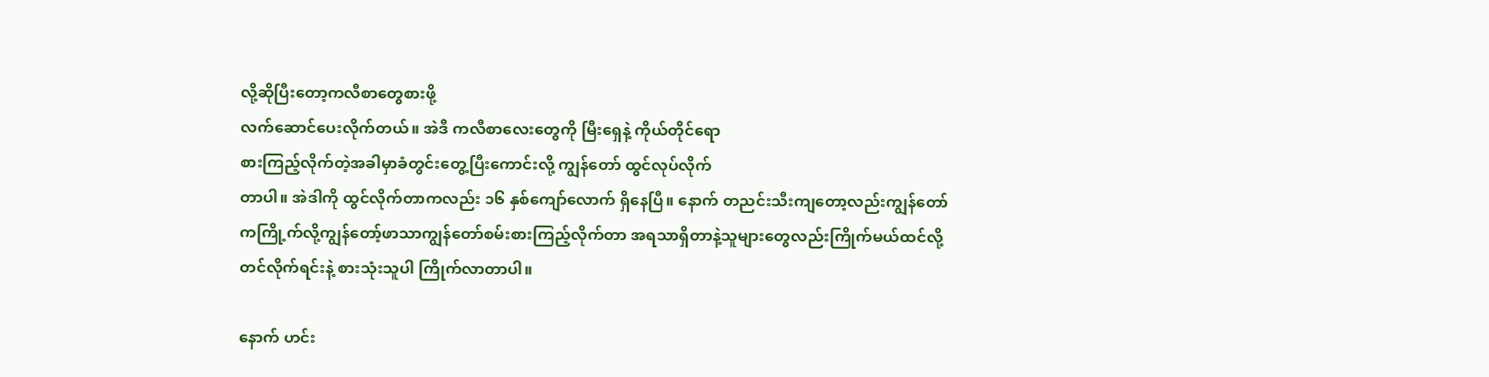လို့ဆိုပြီးတော့ကလီစာတွေစားဖို့
လက်ဆောင်ပေးလိုက်တယ်။ အဲဒီ ကလီစာလေးတွေကို မြီးရှေနဲ့ ကိုယ်တိုင်ရော
စားကြည့်လိုက်တဲ့အခါမှာခံတွင်းတွေ့ပြီးကောင်းလို့ ကျွန်တော် ထွင်လုပ်လိုက်
တာပါ။ အဲဒါကို ထွင်လိုက်တာကလည်း ၁၆ နှစ်ကျော်လောက် ရှိနေပြီ။ နောက် တညင်းသီးကျတော့လည်းကျွန်တော်
ကကြို့က်လို့ကျွန်တော့်ဖာသာကျွန်တော်စမ်းစားကြည့်လိုက်တာ အရသာရှိတာနဲ့သူများတွေလည်းကြိုက်မယ်ထင်လို့
တင်လိုက်ရင်းနဲ့ စားသုံးသူပါ ကြိုက်လာတာပါ။

နောက် ဟင်း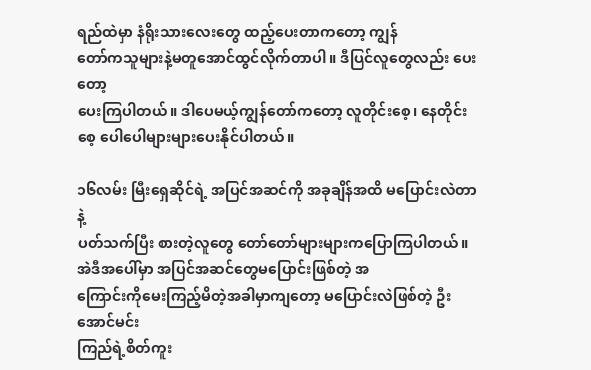ရည်ထဲမှာ နံရိုးသားလေးတွေ ထည့်ပေးတာကတော့ ကျွန်
တော်ကသူများနဲ့မတူအောင်ထွင်လိုက်တာပါ။ ဒီပြင်လူတွေလည်း ပေးတော့
ပေးကြပါတယ်။ ဒါပေမယ့်ကျွန်တော်ကတော့ လူတိုင်းစေ့၊ နေတိုင်းစေ့ ပေါပေါများများပေးနိုင်ပါတယ်။

၁၆လမ်း မြီးရှေဆိုင်ရဲ့ အပြင်အဆင်ကို အခုချိန်အထိ မပြောင်းလဲတာနဲ့
ပတ်သက်ပြီး စားတဲ့လူတွေ တော်တော်များများကပြောကြပါတယ်။အဲဒီအပေါ်မှာ အပြင်အဆင်တွေမပြောင်းဖြစ်တဲ့ အ
ကြောင်းကိုမေးကြည့်မိတဲ့အခါမှာကျတော့ မပြောင်းလဲဖြစ်တဲ့ ဦးအောင်မင်း
ကြည်ရဲ့စိတ်ကူး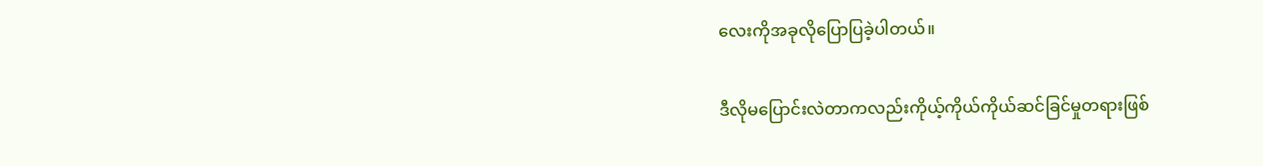လေးကိုအခုလိုပြောပြခဲ့ပါတယ်။

ဒီလိုမပြောင်းလဲတာကလည်းကိုယ့်ကိုယ်ကိုယ်ဆင်ခြင်မှုတရားဖြစ်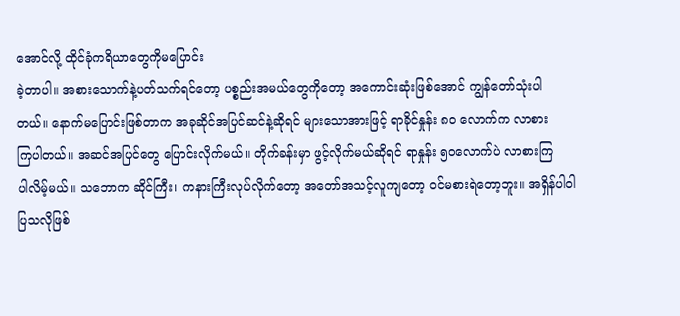အောင်လို့ ထိုင်ခုံကရိယာတွေကိုမပြောင်း
ခဲ့တာပါ။ အစားသောက်နဲ့ပတ်သက်ရင်တော့ ပစ္စည်းအမယ်တွေကိုတော့ အကောင်းဆုံးဖြစ်အောင် ကျွန်တော်သုံးပါ
တယ်။ နောက်မပြောင်းဖြစ်တာက အခုဆိုင်အပြင်ဆင်နဲ့ဆိုရင် များသောအားဖြင့် ရာခိုင်နှုန်း ၈ဝ လောက်က လာစား
ကြပါတယ်။ အဆင်အပြင်တွေ ပြောင်းလိုက်မယ်။ တိုက်ခန်းမှာ ဖွင့်လိုက်မယ်ဆိုရင် ရာနှုန်း ၅ဝလောက်ပဲ လာစားကြ
ပါလိမ့်မယ်။ သဘောက ဆိုင်ကြီး၊ ကနားကြီးလုပ်လိုက်တော့ အတော်အသင့်လူကျတော့ ဝင်မစားရဲတော့ဘူး။ အရှိန်ပါဝါ
ပြသလိုဖြစ်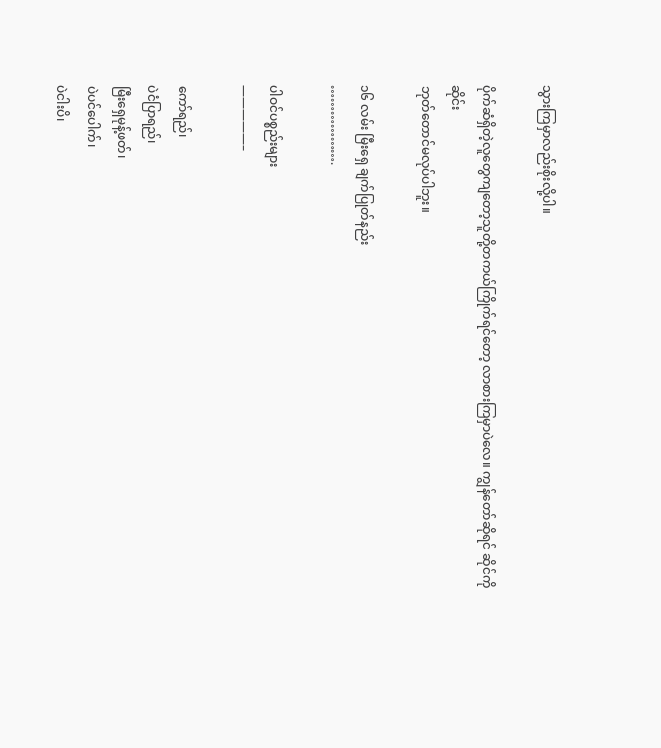သွားကြမှာလည်းစိုးလို့ပါ။

ပိုက်ဆံရှိတဲ့လူတွေကျတော့သူတို့တကယ်ကြိုက်ရင်တော့ လာစားကြမှာပဲလေ။ ကျွန်တော်ဆိုရင် ဆိုင်ကို ဆိုင်း
ဘုတ်တောင်မလုပ်ပါဘူး။

၁၆ လမ်း မြီးရှေ ချက်ပြုတ်နည်း
……………….

ပါဝင်ပစ္စည်းများ
—————–

ကော်ရည်၊
ပဲငံပြာရည်၊
မြီးရှေမုန့်ဖတ်၊
ပဲပင်ပေါက်၊
ပဲငါးပိ၊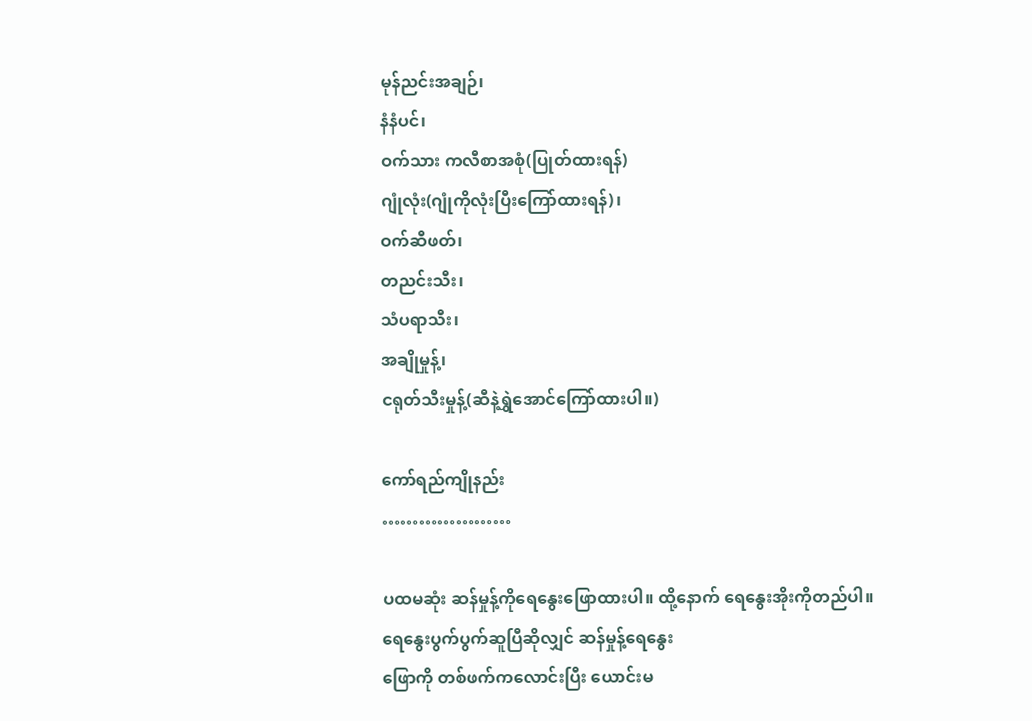မုန်ညင်းအချဉ်၊
နံနံပင်၊
ဝက်သား ကလီစာအစုံ(ပြုတ်ထားရန်)
ဂျုံလုံး(ဂျုံကိုလုံးပြီးကြော်ထားရန်)၊
ဝက်ဆီဖတ်၊
တညင်းသီး၊
သံပရာသီး၊
အချိုမှုန့်၊
ငရုတ်သီးမှုန့်(ဆီနဲ့ရွှဲအောင်ကြော်ထားပါ။)

ကော်ရည်ကျိုနည်း
…………………

ပထမဆုံး ဆန်မှုန့်ကိုရေနွေးဖြောထားပါ။ ထို့နောက် ရေနွေးအိုးကိုတည်ပါ။ ရေနွေးပွက်ပွက်ဆူပြီဆိုလျှင် ဆန်မှုန့်ရေနွေး
ဖြောကို တစ်ဖက်ကလောင်းပြီး ယောင်းမ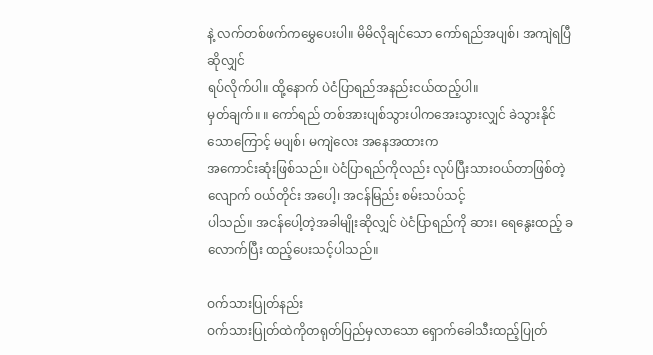နဲ့ လက်တစ်ဖက်ကမွှေပေးပါ။ မိမိလိုချင်သော ကော်ရည်အပျစ်၊ အကျဲရပြီဆိုလျှင်
ရပ်လိုက်ပါ။ ထို့နောက် ပဲငံပြာရည်အနည်းငယ်ထည့်ပါ။
မှတ်ချက်။ ။ ကော်ရည် တစ်အားပျစ်သွားပါကအေးသွားလျှင် ခဲသွားနိုင်သောကြောင့် မပျစ်၊ မကျဲလေး အနေအထားက
အကောင်းဆုံးဖြစ်သည်။ ပဲငံပြာရည်ကိုလည်း လုပ်ပြီးသားဝယ်တာဖြစ်တဲ့လျောက် ဝယ်တိုင်း အပေါ့၊ အငန်မြည်း စမ်းသပ်သင့်
ပါသည်။ အငန်ပေါ့တဲ့အခါမျိုးဆိုလျှင် ပဲငံပြာရည်ကို ဆား၊ ရေနွေးထည့် ခလောက်ပြီး ထည့်ပေးသင့်ပါသည်။

ဝက်သားပြုတ်နည်း
ဝက်သားပြုတ်ထဲကိုတရုတ်ပြည်မှလာသော ရှောက်ခေါသီးထည့်ပြုတ်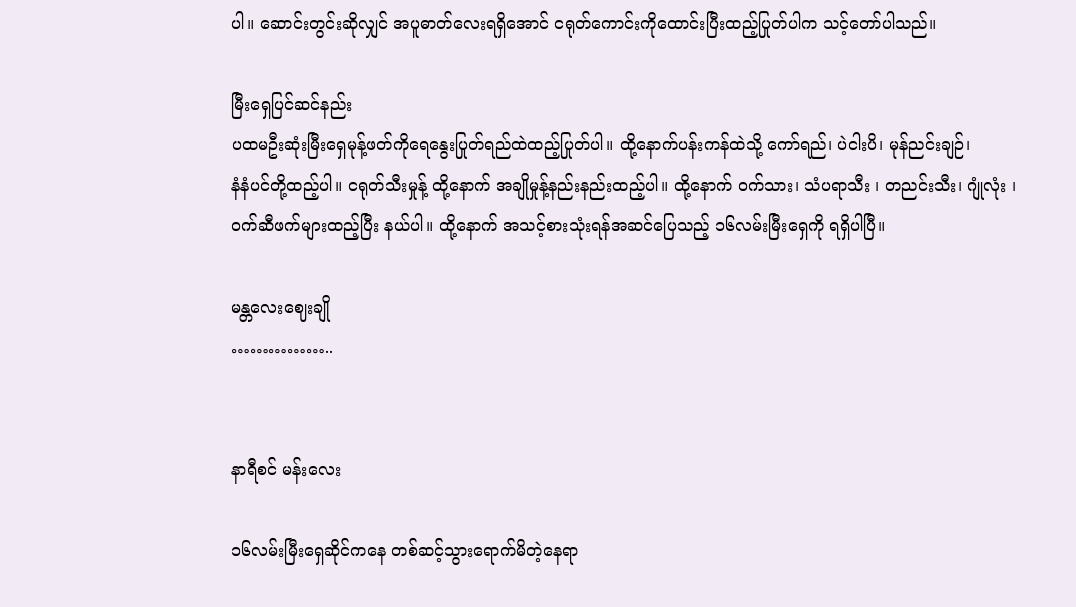ပါ။ ဆောင်းတွင်းဆိုလျှင် အပူဓာတ်လေးရရှိအောင် ငရုတ်ကောင်းကိုထောင်းပြီးထည့်ပြုတ်ပါက သင့်တော်ပါသည်။

မြီးရှေပြင်ဆင်နည်း
ပထမဦးဆုံးမြီးရှေမုန့်ဖတ်ကိုရေနွေးပြုတ်ရည်ထဲထည့်ပြုတ်ပါ။ ထို့နောက်ပန်းကန်ထဲသို့ ကော်ရည်၊ ပဲငါးပိ၊ မုန်ညင်းချဉ်၊
နံနံပင်တို့ထည့်ပါ။ ငရုတ်သီးမှုန့် ထို့နောက် အချိုမှုန့်နည်းနည်းထည့်ပါ။ ထို့နောက် ဝက်သား၊ သံပရာသီး ၊ တညင်းသီး၊ ဂျုံလုံး ၊
ဝက်ဆီဖက်များထည့်ပြီး နယ်ပါ။ ထို့နောက် အသင့်စားသုံးရန်အဆင်ပြေသည့် ၁၆လမ်းမြီးရှေကို ရရှိပါပြီ။

မန္တလေးဈေးချို
……………..


နာရီစင် မန်းလေး

၁၆လမ်းမြီးရှေဆိုင်ကနေ တစ်ဆင့်သွားရောက်မိတဲ့နေရာ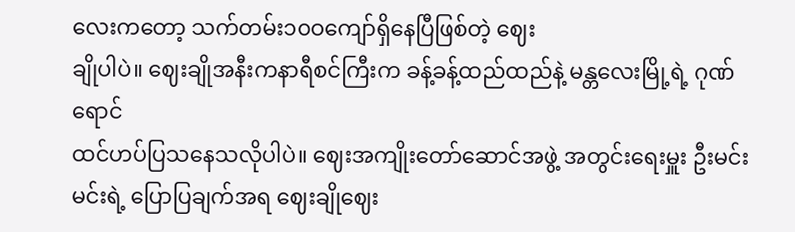လေးကတော့ သက်တမ်း၁၀ဝကျော်ရှိနေပြီဖြစ်တဲ့ ဈေး
ချိုပါပဲ။ ဈေးချိုအနီးကနာရီစင်ကြီးက ခန့်ခန့်ထည်ထည်နဲ့ မန္တလေးမြို့ရဲ့ ဂုဏ်ရောင်
ထင်ဟပ်ပြသနေသလိုပါပဲ။ ဈေးအကျိုးတော်ဆောင်အဖွဲ့ အတွင်းရေးမှူး ဦးမင်းမင်းရဲ့ ပြောပြချက်အရ ဈေးချိုဈေး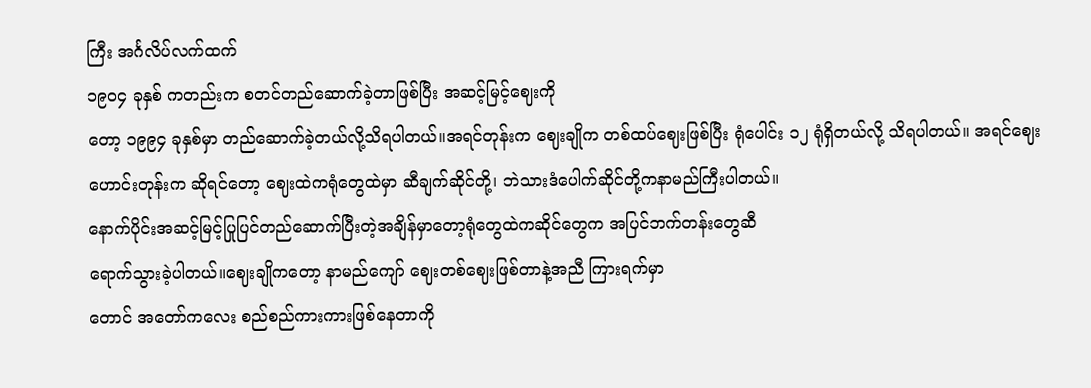ကြီး အင်္ဂလိပ်လက်ထက်
၁၉၀၄ ခုနှစ် ကတည်းက စတင်တည်ဆောက်ခဲ့တာဖြစ်ပြီး အဆင့်မြင့်ဈေးကို
တော့ ၁၉၉၄ ခုနှစ်မှာ တည်ဆောက်ခဲ့တယ်လို့သိရပါတယ်။အရင်တုန်းက ဈေးချိုက တစ်ထပ်ဈေးဖြစ်ပြီး ရုံပေါင်း ၁၂ ရုံရှိတယ်လို့ သိရပါတယ်။ အရင်ဈေး
ဟောင်းတုန်းက ဆိုရင်တော့ ဈေးထဲကရုံတွေထဲမှာ ဆီချက်ဆိုင်တို့၊ ဘဲသားဒံပေါက်ဆိုင်တို့ကနာမည်ကြီးပါတယ်။
နောက်ပိုင်းအဆင့်မြင့်ပြုပြင်တည်ဆောက်ပြီးတဲ့အချိန်မှာတော့ရုံတွေထဲကဆိုင်တွေက အပြင်ဘက်တန်းတွေဆီ
ရောက်သွားခဲ့ပါတယ်။ဈေးချိုကတော့ နာမည်ကျော် ဈေးတစ်ဈေးဖြစ်တာနဲ့အညီ ကြားရက်မှာ
တောင် အတော်ကလေး စည်စည်ကားကားဖြစ်နေတာကို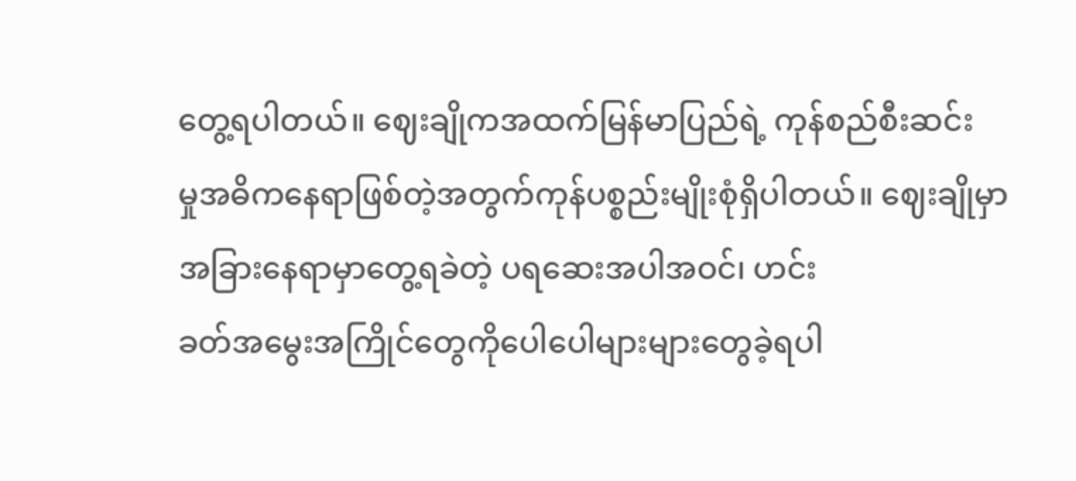တွေ့ရပါတယ်။ ဈေးချိုကအထက်မြန်မာပြည်ရဲ့ ကုန်စည်စီးဆင်း
မှုအဓိကနေရာဖြစ်တဲ့အတွက်ကုန်ပစ္စည်းမျိုးစုံရှိပါတယ်။ ဈေးချိုမှာ အခြားနေရာမှာတွေ့ရခဲတဲ့ ပရဆေးအပါအဝင်၊ ဟင်း
ခတ်အမွေးအကြိုင်တွေကိုပေါပေါများများတွေခဲ့ရပါ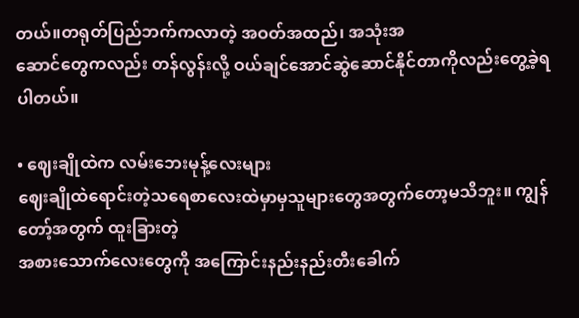တယ်။တရုတ်ပြည်ဘက်ကလာတဲ့ အဝတ်အထည်၊ အသုံးအ
ဆောင်တွေကလည်း တန်လွန်းလို့ ဝယ်ချင်အောင်ဆွဲဆောင်နိုင်တာကိုလည်းတွေ့ခဲ့ရပါတယ်။

• ဈေးချိုထဲက လမ်းဘေးမုန့်လေးများ
ဈေးချိုထဲရောင်းတဲ့သရေစာလေးထဲမှာမှသူများတွေအတွက်တော့မသိဘူး။ ကျွန်တော့်အတွက် ထူးခြားတဲ့
အစားသောက်လေးတွေကို အကြောင်းနည်းနည်းတီးခေါက်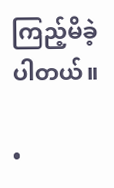ကြည့်မိခဲ့ပါတယ်။

•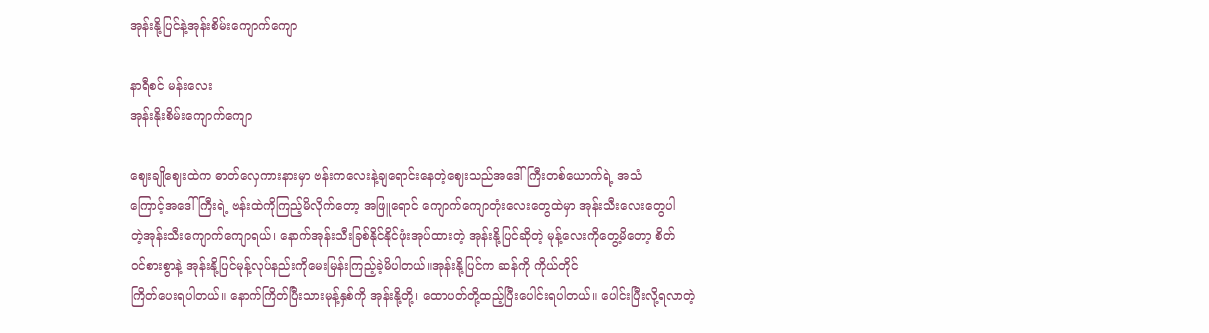အုန်းနို့ပြင်နဲ့အုန်းစိမ်းကျောက်ကျော

နာရီစင် မန်းလေး
အုန်းနိုးစိမ်းကျောက်ကျော

ဈေးချိုဈေးထဲက ဓာတ်လှေကားနားမှာ ဗန်းကလေးနဲ့ချရောင်းနေတဲ့ဈေးသည်အဒေါ်ကြီးတစ်ယောက်ရဲ့ အသံ
ကြောင့်အဒေါ်ကြီးရဲ့ ဗန်းထဲကိုကြည့်မိလိုက်တော့ အဖြူရောင် ကျောက်ကျောတုံးလေးတွေထဲမှာ အုန်းသီးလေးတွေပါ
တဲ့အုန်းသီးကျောက်ကျောရယ်၊ နောက်အုန်းသီးခြစ်နိုင်နိုင်ဖုံးအုပ်ထားတဲ့ အုန်းနို့ပြင်ဆိုတဲ့ မုန့်လေးကိုတွေ့မိတော့ စိတ်
ဝင်စားစွာနဲ့ အုန်းနို့ပြင်မုန့်လုပ်နည်းကိုမေးမြန်းကြည့်ခဲ့မိပါတယ်။အုန်းနို့ပြင်က ဆန်ကို ကိုယ်တိုင်
ကြိတ်ပေးရပါတယ်။ နောက်ကြိတ်ပြီးသားမုန့်နှစ်ကို အုန်းနို့တို့၊ ထောပတ်တို့ထည့်ပြီးပေါင်းရပါတယ်။ ပေါင်းပြီးလို့ရလာတဲ့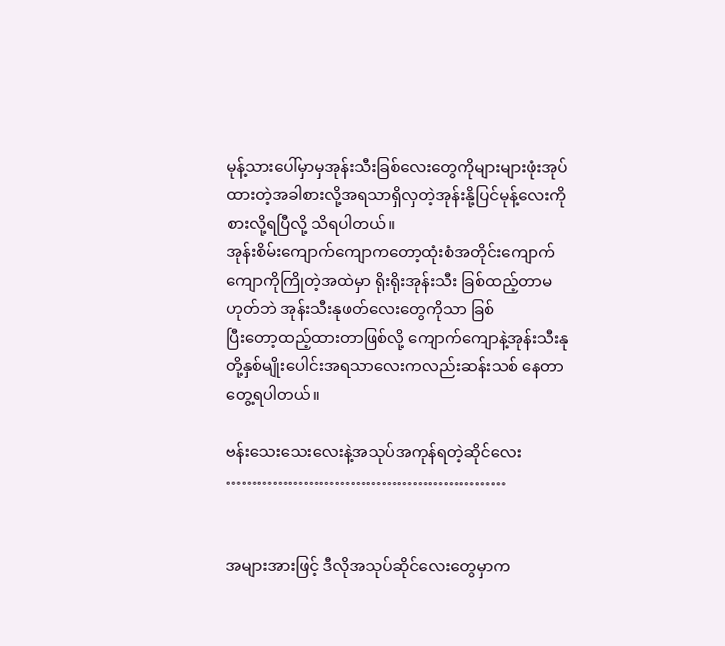မုန့်သားပေါ်မှာမှအုန်းသီးခြစ်လေးတွေကိုများများဖုံးအုပ်ထားတဲ့အခါစားလို့အရသာရှိလှတဲ့အုန်းနို့ပြင်မုန့်လေးကိုစားလို့ရပြီလို့ သိရပါတယ်။
အုန်းစိမ်းကျောက်ကျောကတော့ထုံးစံအတိုင်းကျောက်ကျောကိုကြိုတဲ့အထဲမှာ ရိုးရိုးအုန်းသီး ခြစ်ထည့်တာမဟုတ်ဘဲ အုန်းသီးနုဖတ်လေးတွေကိုသာ ခြစ်
ပြီးတော့ထည့်ထားတာဖြစ်လို့ ကျောက်ကျောနဲ့အုန်းသီးနု တို့နှစ်မျိုးပေါင်းအရသာလေးကလည်းဆန်းသစ် နေတာတွေ့ရပါတယ်။

ဗန်းသေးသေးလေးနဲ့အသုပ်အကုန်ရတဲ့ဆိုင်လေး
………………………………………………


အများအားဖြင့် ဒီလိုအသုပ်ဆိုင်လေးတွေမှာက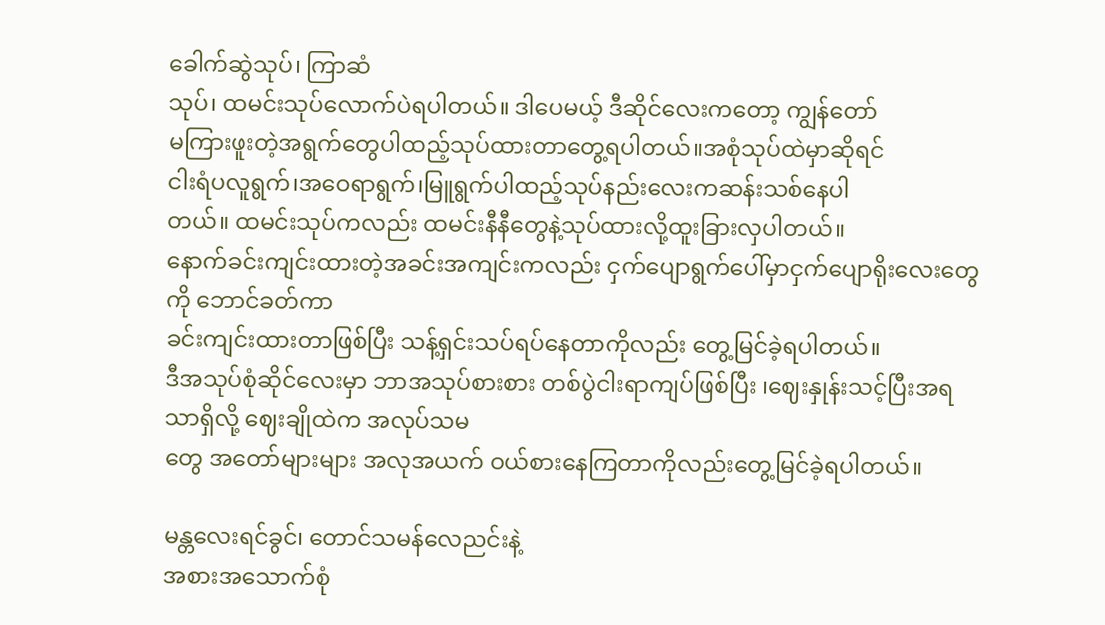ခေါက်ဆွဲသုပ်၊ ကြာဆံ
သုပ်၊ ထမင်းသုပ်လောက်ပဲရပါတယ်။ ဒါပေမယ့် ဒီဆိုင်လေးကတော့ ကျွန်တော်
မကြားဖူးတဲ့အရွက်တွေပါထည့်သုပ်ထားတာတွေ့ရပါတယ်။အစုံသုပ်ထဲမှာဆိုရင်
ငါးရံပလူရွက်၊အဝေရာရွက်၊မြူရွက်ပါထည့်သုပ်နည်းလေးကဆန်းသစ်နေပါ
တယ်။ ထမင်းသုပ်ကလည်း ထမင်းနီနီတွေနဲ့သုပ်ထားလို့ထူးခြားလှပါတယ်။
နောက်ခင်းကျင်းထားတဲ့အခင်းအကျင်းကလည်း ငှက်ပျောရွက်ပေါ်မှာငှက်ပျောရိုးလေးတွေကို ဘောင်ခတ်ကာ
ခင်းကျင်းထားတာဖြစ်ပြီး သန့်ရှင်းသပ်ရပ်နေတာကိုလည်း တွေ့မြင်ခဲ့ရပါတယ်။
ဒီအသုပ်စုံဆိုင်လေးမှာ ဘာအသုပ်စားစား တစ်ပွဲငါးရာကျပ်ဖြစ်ပြီး ၊ဈေးနှုန်းသင့်ပြီးအရသာရှိလို့ ဈေးချိုထဲက အလုပ်သမ
တွေ အတော်များများ အလုအယက် ဝယ်စားနေကြတာကိုလည်းတွေ့မြင်ခဲ့ရပါတယ်။

မန္တလေးရင်ခွင်၊ တောင်သမန်လေညင်းနဲ့
အစားအသောက်စုံ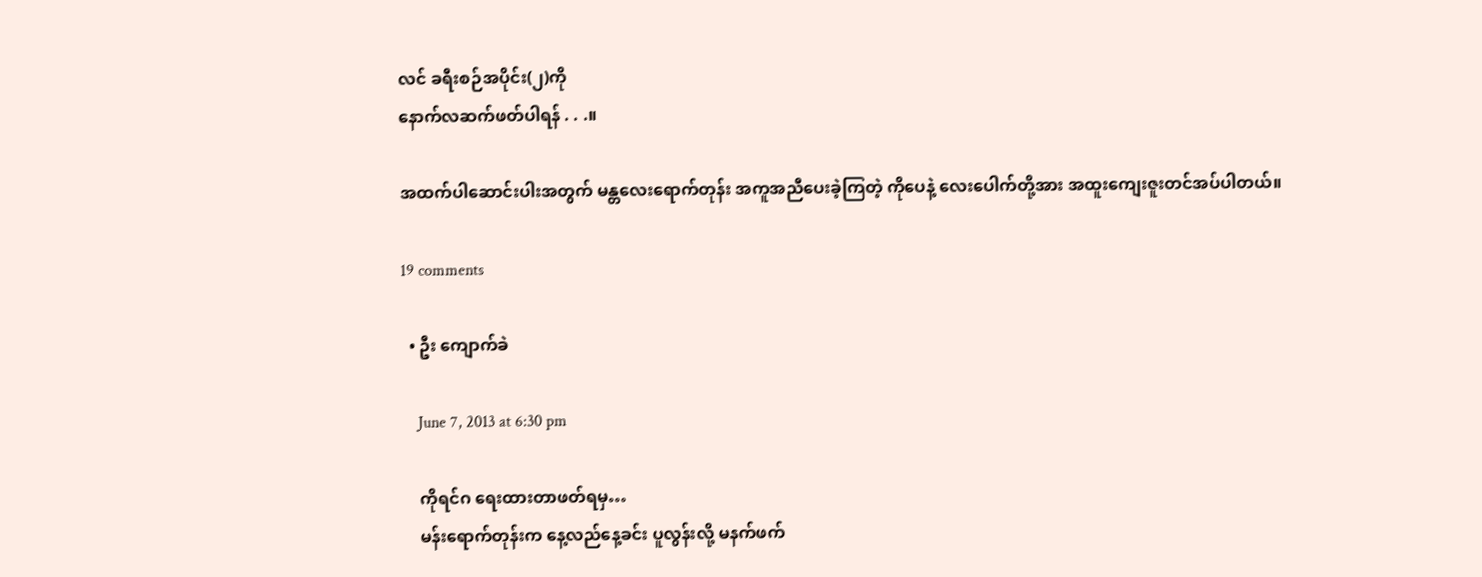လင် ခရီးစဉ်အပိုင်း(၂)ကို
နောက်လဆက်ဖတ်ပါရန် . . .။

အထက်ပါဆောင်းပါးအတွက် မန္တလေးရောက်တုန်း အကူအညီပေးခဲ့ကြတဲ့ ကိုပေနဲ့ လေးပေါက်တို့အား အထူးကျေးဇူးတင်အပ်ပါတယ်။

19 comments

  • ဦး ကျောက်ခဲ

    June 7, 2013 at 6:30 pm

    ကိုရင်ဂ ရေးထားတာဖတ်ရမှ…
    မန်းရောက်တုန်းက နေ့လည်နေ့ခင်း ပူလွန်းလို့ မနက်ဖက်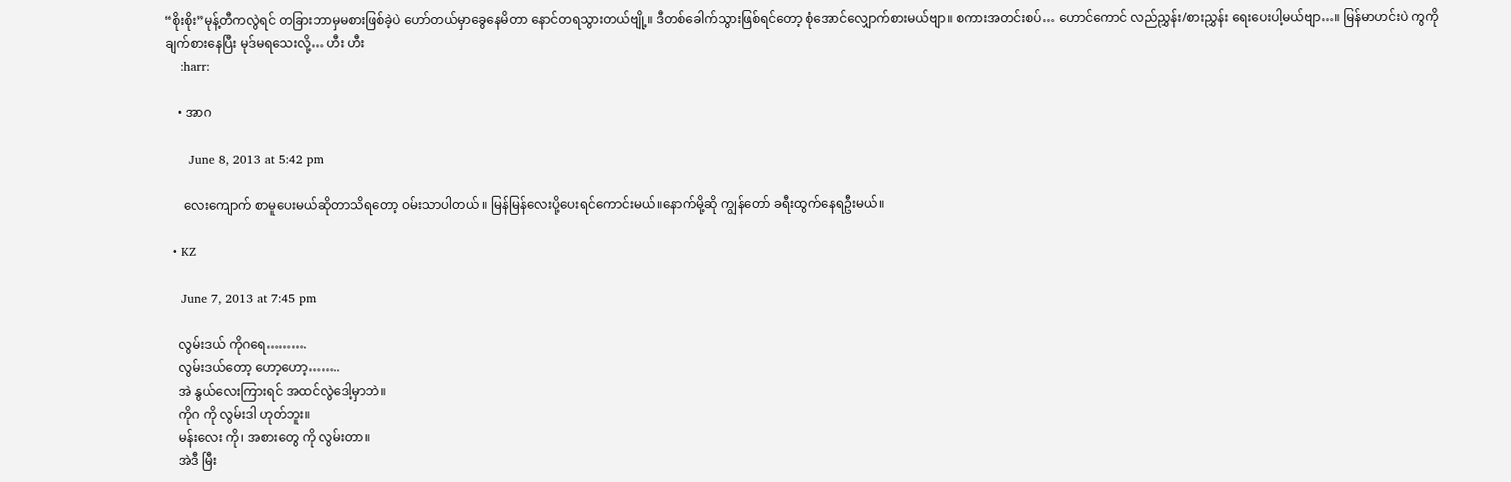“စိုးစိုး”မုန့်တီကလွဲရင် တခြားဘာမှမစားဖြစ်ခဲ့ပဲ ဟော်တယ်မှာခွေနေမိတာ နောင်တရသွားတယ်ဗျို့။ ဒီတစ်ခေါက်သွားဖြစ်ရင်တော့ စုံအောင်လျှောက်စားမယ်ဗျာ။ စကားအတင်းစပ်… ဟောင်ကောင် လည်ညွှန်း/စားညွှန်း ရေးပေးပါ့မယ်ဗျာ…။ မြန်မာဟင်းပဲ ကွကိုချက်စားနေပြီး မုဒ်မရသေးလို့… ဟီး ဟီး
    :harr:

    • အာဂ

      June 8, 2013 at 5:42 pm

      လေးကျောက် စာမူပေးမယ်ဆိုတာသိရတော့ ဝမ်းသာပါတယ် ။ မြန်မြန်လေးပို့ပေးရင်ကောင်းမယ်။နောက်မို့ဆို ကျွန်တော် ခရီးထွက်နေရဦးမယ်။

  • KZ

    June 7, 2013 at 7:45 pm

    လွမ်းဒယ် ကိုဂရေ……….
    လွမ်းဒယ်တော့ ဟော့ဟော့……..
    အဲ နွယ်လေးကြားရင် အထင်လွဲဒေါ့မှာဘဲ။
    ကိုဂ ကို လွမ်းဒါ ဟုတ်ဘူး။
    မန်းလေး ကို၊ အစားတွေ ကို လွမ်းတာ။
    အဲဒီ မြီး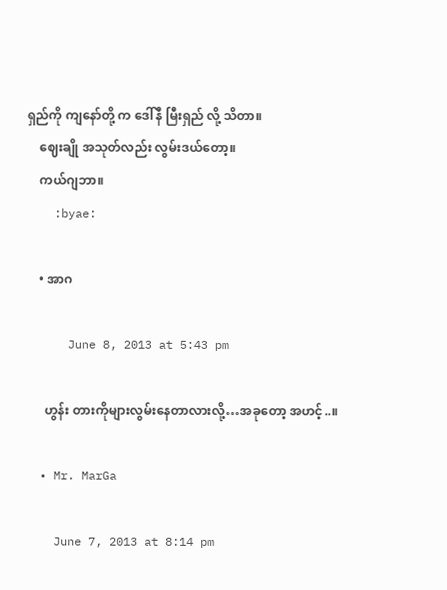ရှည်ကို ကျနော်တို့ က ဒေါ်နီ မြီးရှည် လို့ သိတာ။
    ဈေးချို အသုတ်လည်း လွမ်းဒယ်တော့။
    ကယ်ဂျဘာ။
    :byae:

    • အာဂ

      June 8, 2013 at 5:43 pm

      ဟွန်း တားကိုများလွမ်းနေတာလားလို့…အခုတော့ အဟင့်..။

  • Mr. MarGa

    June 7, 2013 at 8:14 pm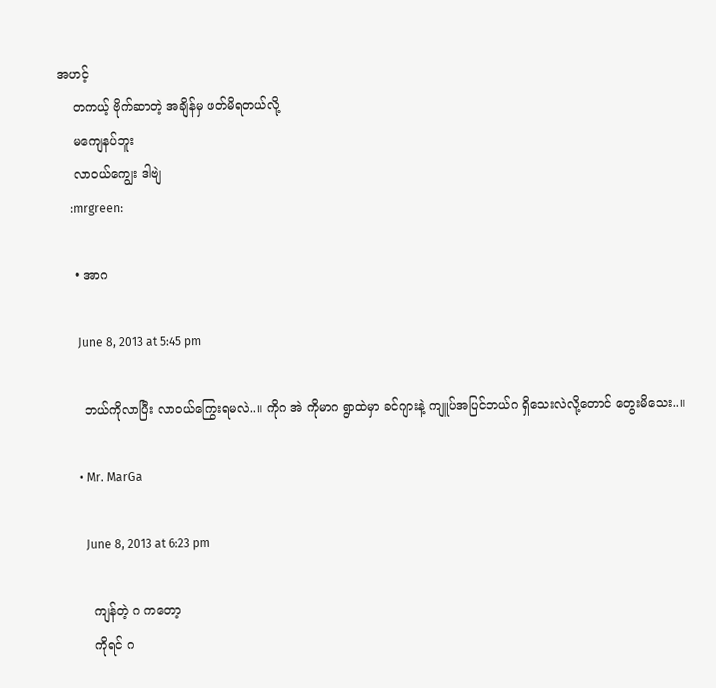အဟင့်
    တကယ့် ဗိုက်ဆာတဲ့ အချိန်မှ ဖတ်မိရတယ်လို့
    မကျေနပ်ဘူး
    လာဝယ်ကျွေး ဒါဗျဲ
    :mrgreen:

    • အာဂ

      June 8, 2013 at 5:45 pm

      ဘယ်ကိုလာပြီး လာဝယ်ကြွေးရမလဲ..။ ကိုဂ အဲ ကိုမာဂ ရွာထဲမှာ ခင်ဂျားနဲ့ ကျူပ်အပြင်ဘယ်ဂ ရှိသေးလဲလို့တောင် တွေးမိသေး..။

      • Mr. MarGa

        June 8, 2013 at 6:23 pm

        ကျန်တဲ့ ဂ ကတော့
        ကိုရင် ဂ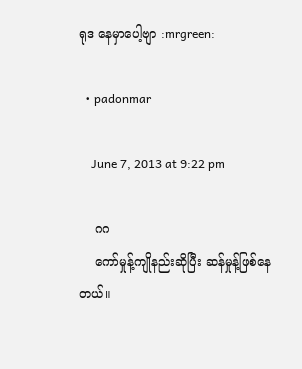ရုဒ နေမှာပေါ့ဗျာ :mrgreen:

  • padonmar

    June 7, 2013 at 9:22 pm

    ဂဂ
    ကော်မှုန့်ကျိုနည်းဆိုပြီး ဆန်မှုန့်ဖြစ်နေတယ်။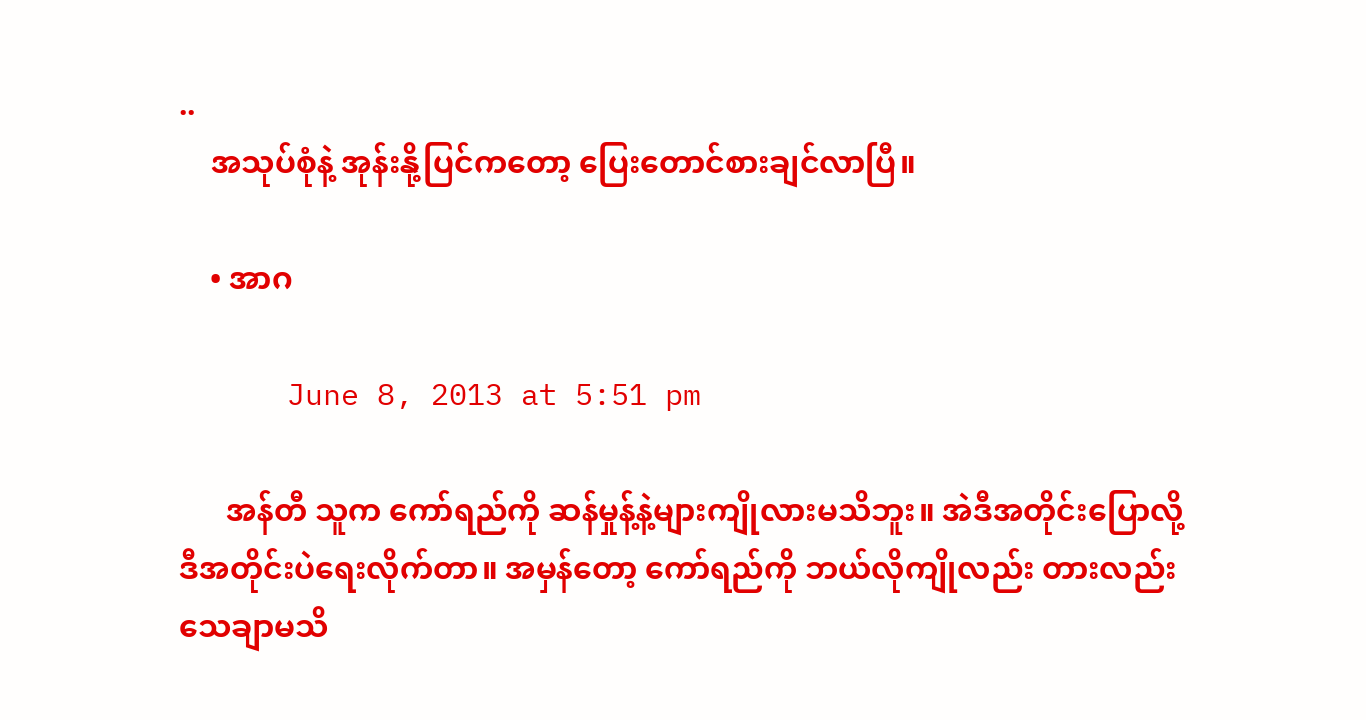..
    အသုပ်စုံနဲ့ အုန်းနို့ပြင်ကတော့ ပြေးတောင်စားချင်လာပြီ။

    • အာဂ

      June 8, 2013 at 5:51 pm

      အန်တီ သူက ကော်ရည်ကို ဆန်မှုန့်နဲ့များကျိုလားမသိဘူး။ အဲဒီအတိုင်းပြောလို့ ဒီအတိုင်းပဲရေးလိုက်တာ။ အမှန်တော့ ကော်ရည်ကို ဘယ်လိုကျိုလည်း တားလည်း သေချာမသိ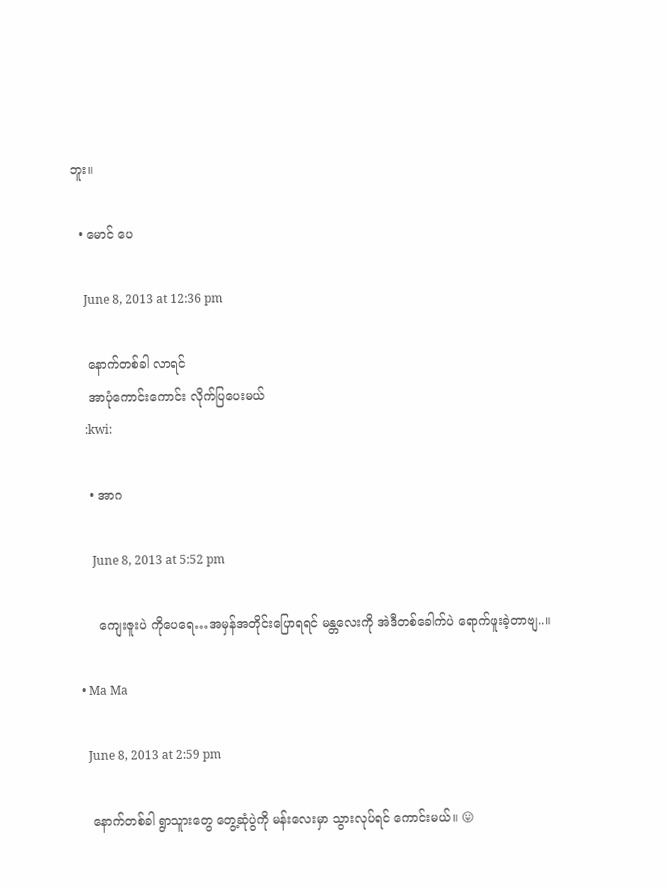ဘူး။

  • မောင် ပေ

    June 8, 2013 at 12:36 pm

    နောက်တစ်ခါ လာရင်
    အာပုံကောင်းကောင်း လိုက်ပြပေးမယ်
    :kwi:

    • အာဂ

      June 8, 2013 at 5:52 pm

      ကျေးဇူးပဲ ကိုပေရေ…အမှန်အတိုင်းပြောရရင် မန္တလေးကို အဲဒီတစ်ခေါက်ပဲ ရောက်ဖူးခဲ့တာဗျ..။

  • Ma Ma

    June 8, 2013 at 2:59 pm

    နောက်တစ်ခါ ရွာသူားတွေ တွေ့ဆုံပွဲကို မန်းလေးမှာ သွားလုပ်ရင် ကောင်းမယ်။ 😛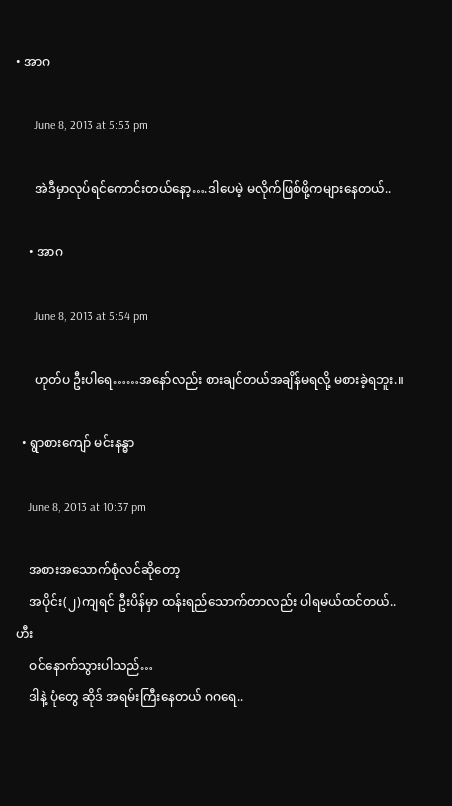• အာဂ

      June 8, 2013 at 5:53 pm

      အဲဒီမှာလုပ်ရင်ကောင်းတယ်နော့….ဒါပေမဲ့ မလိုက်ဖြစ်ဖို့ကများနေတယ်..

    • အာဂ

      June 8, 2013 at 5:54 pm

      ဟုတ်ပ ဦးပါရေ……အနော်လည်း စားချင်တယ်အချိန်မရလို့ မစားခဲ့ရဘူး.။

  • ရွာစားကျော် မင်းနန္ဓာ

    June 8, 2013 at 10:37 pm

    အစားအသောက်စုံလင်ဆိုတော့
    အပိုင်း(၂)ကျရင် ဦးပိန်မှာ ထန်းရည်သောက်တာလည်း ပါရမယ်ထင်တယ်.. ဟီး
    ဝင်နောက်သွားပါသည်…
    ဒါနဲ့ ပုံတွေ ဆိုဒ် အရမ်းကြီးနေတယ် ဂဂရေ..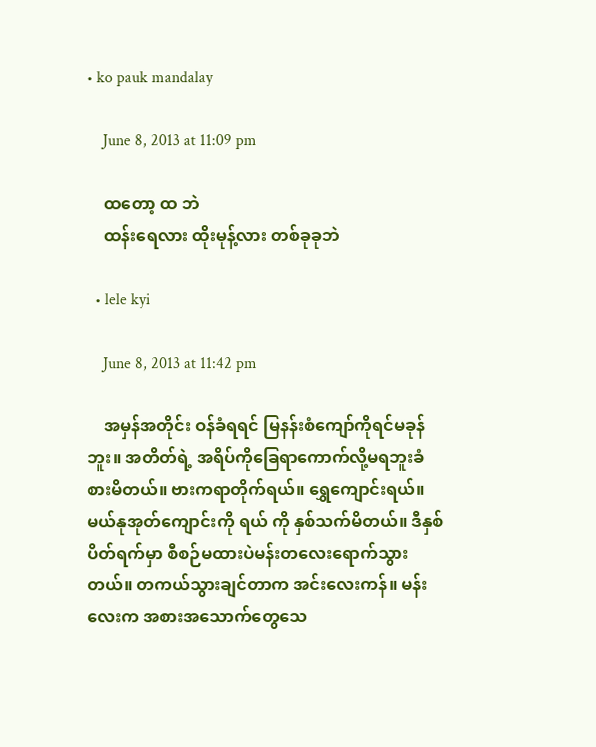• ko pauk mandalay

    June 8, 2013 at 11:09 pm

    ထတော့ ထ ဘဲ
    ထန်းရေလား ထိုးမုန့်လား တစ်ခုခုဘဲ

  • lele kyi

    June 8, 2013 at 11:42 pm

    အမှန်အတိုင်း ဝန်ခံရရင် မြနန်းစံကျော်ကိုရင်မခုန်ဘူး။ အတိတ်ရဲ့ အရိပ်ကိုခြေရာကောက်လို့မရဘူးခံစားမိတယ်။ ဗားကရာတိုက်ရယ်။ ရွှေကျောင်းရယ်။ မယ်နုအုတ်ကျောင်းကို ရယ် ကို နှစ်သက်မိတယ်။ ဒီနှစ် ပိတ်ရက်မှာ စီစဉ်မထားပဲမန်းတလေးရောက်သွားတယ်။ တကယ်သွားချင်တာက အင်းလေးကန်။ မန်းလေးက အစားအသောက်တွေသေ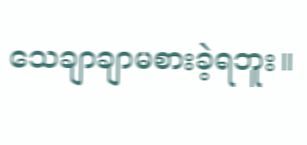သေချာချာမစားခဲ့ရဘူး။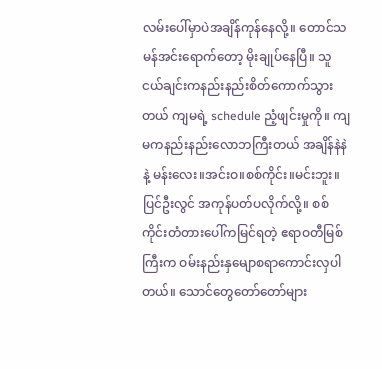လမ်းပေါ်မှာပဲအချိန်ကုန်နေလို့။ တောင်သမန်အင်းရောက်တော့ မိုးချုပ်နေပြီ။ သူငယ်ချင်းကနည်းနည်းစိတ်ကောက်သွားတယ် ကျမရဲ့ schedule ညံ့ဖျင်းမှုကို။ ကျမကနည်းနည်းလောဘကြီးတယ် အချိန်နဲနဲ နဲ့ မန်းလေး။အင်းဝ။စစ်ကိုင်း။မင်းဘူး။ပြင်ဦးလွင် အကုန်ပတ်ပလိုက်လို့။ စစ်ကိုင်းတံတားပေါ်ကမြင်ရတဲ့ ဧရာဝတီမြစ်ကြီးက ဝမ်းနည်းနှမျောစရာကောင်းလှပါတယ်။ သောင်တွေတော်တော်များ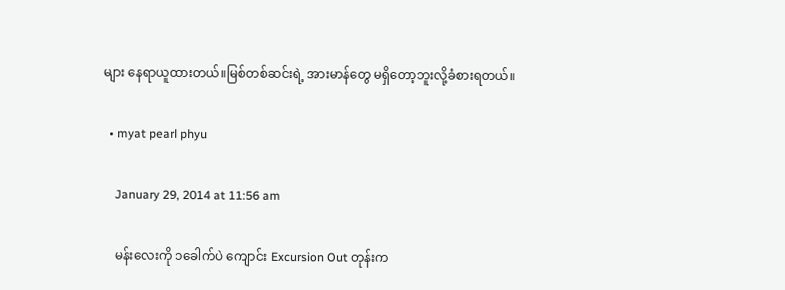များ နေရာယူထားတယ်။မြစ်တစ်ဆင်းရဲ့ အားမာန်တွေ မရှိတော့ဘူးလို့ခံစားရတယ်။

  • myat pearl phyu

    January 29, 2014 at 11:56 am

    မန်းလေးကို ၁ခေါက်ပဲ ကျောင်း Excursion Out တုန်းက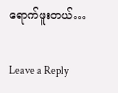ရောက်ဖူးတယ်…

Leave a Reply